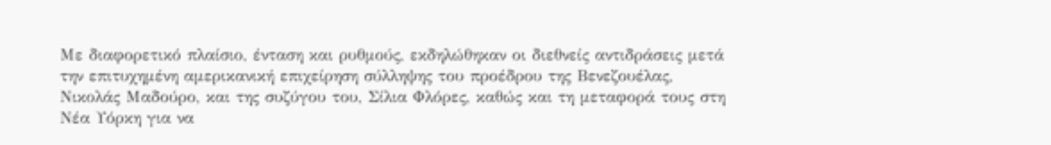Με διαφορετικό πλαίσιο, ένταση και ρυθμούς, εκδηλώθηκαν οι διεθνείς αντιδράσεις μετά την επιτυχημένη αμερικανική επιχείρηση σύλληψης του προέδρου της Βενεζουέλας, Νικολάς Μαδούρο, και της συζύγου του, Σίλια Φλόρες, καθώς και τη μεταφορά τους στη Νέα Υόρκη για να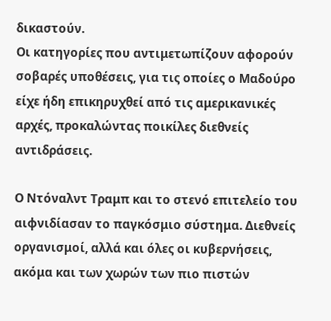δικαστούν.
Οι κατηγορίες που αντιμετωπίζουν αφορούν σοβαρές υποθέσεις, για τις οποίες ο Μαδούρο είχε ήδη επικηρυχθεί από τις αμερικανικές αρχές, προκαλώντας ποικίλες διεθνείς αντιδράσεις.

Ο Ντόναλντ Τραμπ και το στενό επιτελείο του αιφνιδίασαν το παγκόσμιο σύστημα. Διεθνείς οργανισμοί, αλλά και όλες οι κυβερνήσεις, ακόμα και των χωρών των πιο πιστών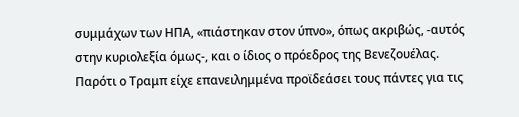συμμάχων των ΗΠΑ, «πιάστηκαν στον ύπνο», όπως ακριβώς, -αυτός στην κυριολεξία όμως-, και ο ίδιος ο πρόεδρος της Βενεζουέλας. Παρότι ο Τραμπ είχε επανειλημμένα προϊδεάσει τους πάντες για τις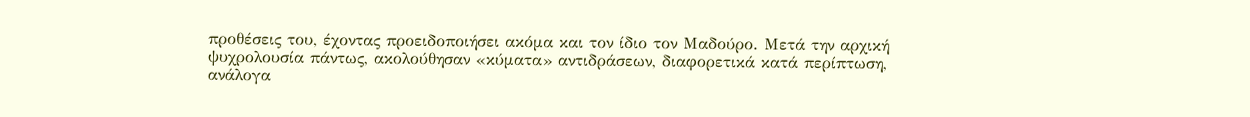προθέσεις του, έχοντας προειδοποιήσει ακόμα και τον ίδιο τον Μαδούρο. Μετά την αρχική ψυχρολουσία πάντως, ακολούθησαν «κύματα» αντιδράσεων, διαφορετικά κατά περίπτωση, ανάλογα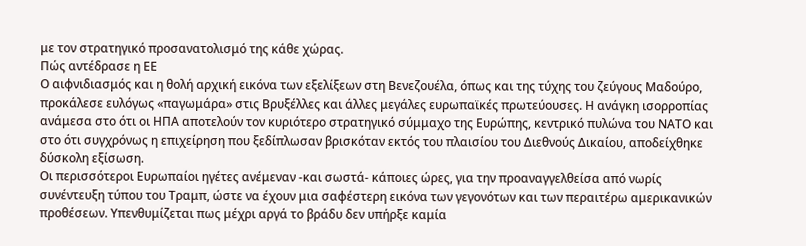με τον στρατηγικό προσανατολισμό της κάθε χώρας.
Πώς αντέδρασε η ΕΕ
Ο αιφνιδιασμός και η θολή αρχική εικόνα των εξελίξεων στη Βενεζουέλα, όπως και της τύχης του ζεύγους Μαδούρο, προκάλεσε ευλόγως «παγωμάρα» στις Βρυξέλλες και άλλες μεγάλες ευρωπαϊκές πρωτεύουσες. Η ανάγκη ισορροπίας ανάμεσα στο ότι οι ΗΠΑ αποτελούν τον κυριότερο στρατηγικό σύμμαχο της Ευρώπης, κεντρικό πυλώνα του ΝΑΤΟ και στο ότι συγχρόνως η επιχείρηση που ξεδίπλωσαν βρισκόταν εκτός του πλαισίου του Διεθνούς Δικαίου, αποδείχθηκε δύσκολη εξίσωση.
Οι περισσότεροι Ευρωπαίοι ηγέτες ανέμεναν -και σωστά- κάποιες ώρες, για την προαναγγελθείσα από νωρίς συνέντευξη τύπου του Τραμπ, ώστε να έχουν μια σαφέστερη εικόνα των γεγονότων και των περαιτέρω αμερικανικών προθέσεων. Υπενθυμίζεται πως μέχρι αργά το βράδυ δεν υπήρξε καμία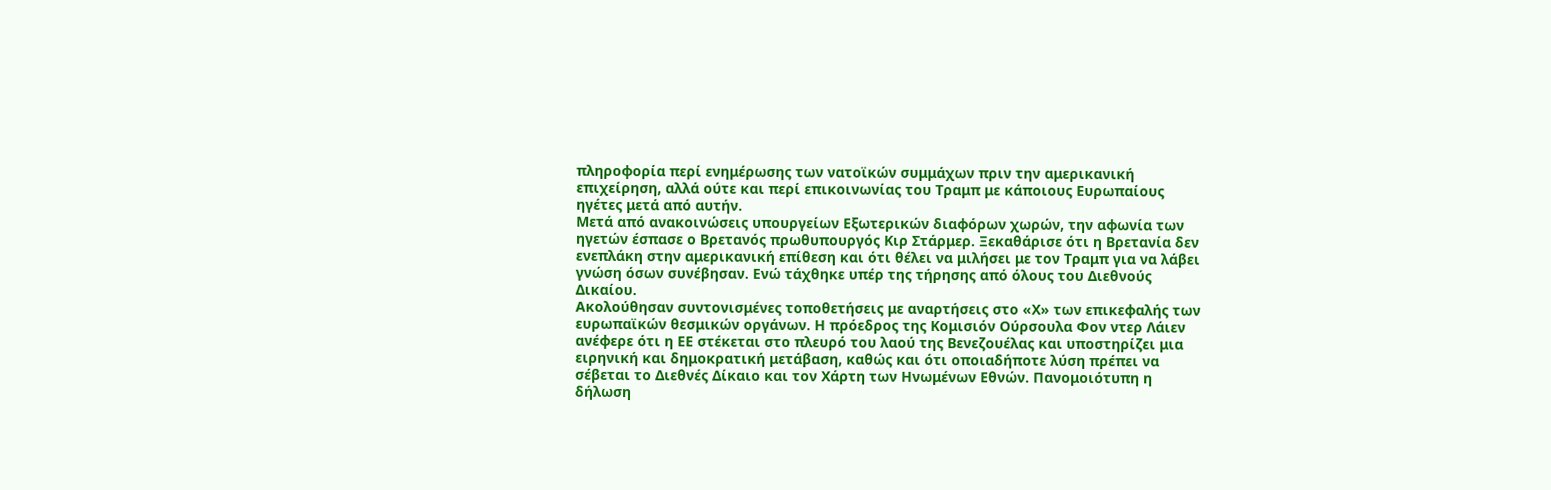πληροφορία περί ενημέρωσης των νατοϊκών συμμάχων πριν την αμερικανική επιχείρηση, αλλά ούτε και περί επικοινωνίας του Τραμπ με κάποιους Ευρωπαίους ηγέτες μετά από αυτήν.
Μετά από ανακοινώσεις υπουργείων Εξωτερικών διαφόρων χωρών, την αφωνία των ηγετών έσπασε ο Βρετανός πρωθυπουργός Κιρ Στάρμερ. Ξεκαθάρισε ότι η Βρετανία δεν ενεπλάκη στην αμερικανική επίθεση και ότι θέλει να μιλήσει με τον Τραμπ για να λάβει γνώση όσων συνέβησαν. Ενώ τάχθηκε υπέρ της τήρησης από όλους του Διεθνούς Δικαίου.
Ακολούθησαν συντονισμένες τοποθετήσεις με αναρτήσεις στο «Χ» των επικεφαλής των ευρωπαϊκών θεσμικών οργάνων. Η πρόεδρος της Κομισιόν Ούρσουλα Φον ντερ Λάιεν ανέφερε ότι η ΕΕ στέκεται στο πλευρό του λαού της Βενεζουέλας και υποστηρίζει μια ειρηνική και δημοκρατική μετάβαση, καθώς και ότι οποιαδήποτε λύση πρέπει να σέβεται το Διεθνές Δίκαιο και τον Χάρτη των Ηνωμένων Εθνών. Πανομοιότυπη η δήλωση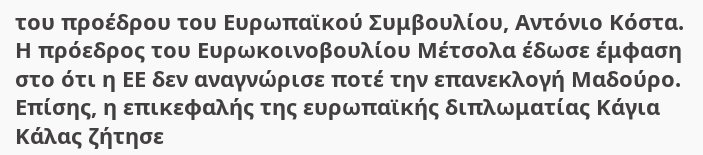του προέδρου του Ευρωπαϊκού Συμβουλίου, Αντόνιο Κόστα. Η πρόεδρος του Ευρωκοινοβουλίου Μέτσολα έδωσε έμφαση στο ότι η ΕΕ δεν αναγνώρισε ποτέ την επανεκλογή Μαδούρο. Επίσης, η επικεφαλής της ευρωπαϊκής διπλωματίας Κάγια Κάλας ζήτησε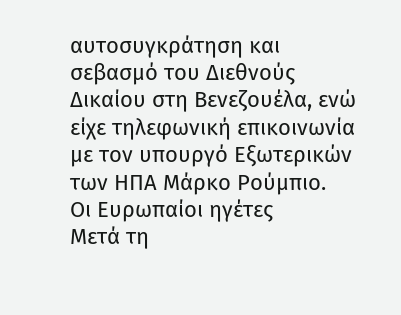αυτοσυγκράτηση και σεβασμό του Διεθνούς Δικαίου στη Βενεζουέλα, ενώ είχε τηλεφωνική επικοινωνία με τον υπουργό Εξωτερικών των ΗΠΑ Μάρκο Ρούμπιο.
Οι Ευρωπαίοι ηγέτες
Μετά τη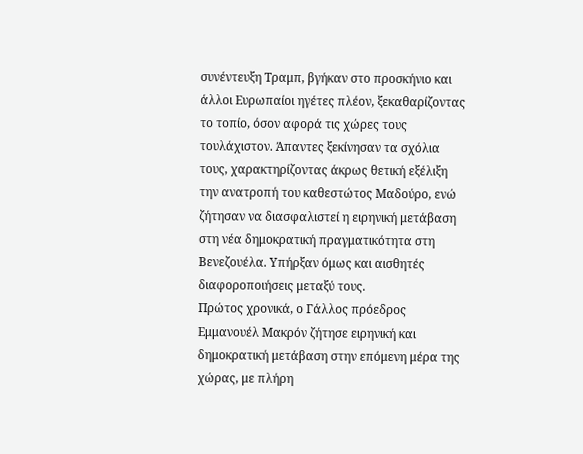συνέντευξη Τραμπ, βγήκαν στο προσκήνιο και άλλοι Ευρωπαίοι ηγέτες πλέον, ξεκαθαρίζοντας το τοπίο, όσον αφορά τις χώρες τους τουλάχιστον. Άπαντες ξεκίνησαν τα σχόλια τους, χαρακτηρίζοντας άκρως θετική εξέλιξη την ανατροπή του καθεστώτος Μαδούρο, ενώ ζήτησαν να διασφαλιστεί η ειρηνική μετάβαση στη νέα δημοκρατική πραγματικότητα στη Βενεζουέλα. Υπήρξαν όμως και αισθητές διαφοροποιήσεις μεταξύ τους.
Πρώτος χρονικά, ο Γάλλος πρόεδρος Εμμανουέλ Μακρόν ζήτησε ειρηνική και δημοκρατική μετάβαση στην επόμενη μέρα της χώρας, με πλήρη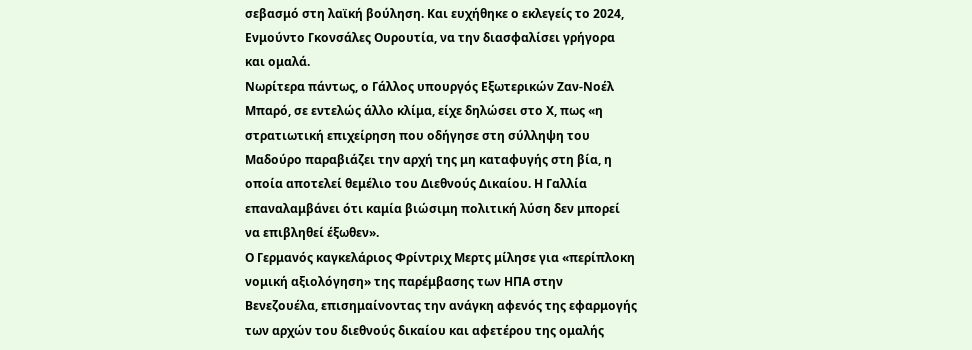σεβασμό στη λαϊκή βούληση. Και ευχήθηκε ο εκλεγείς το 2024, Ενμούντο Γκονσάλες Ουρουτία, να την διασφαλίσει γρήγορα και ομαλά.
Νωρίτερα πάντως, ο Γάλλος υπουργός Εξωτερικών Ζαν-Νοέλ Μπαρό, σε εντελώς άλλο κλίμα, είχε δηλώσει στο Χ, πως «η στρατιωτική επιχείρηση που οδήγησε στη σύλληψη του Μαδούρο παραβιάζει την αρχή της μη καταφυγής στη βία, η οποία αποτελεί θεμέλιο του Διεθνούς Δικαίου. Η Γαλλία επαναλαμβάνει ότι καμία βιώσιμη πολιτική λύση δεν μπορεί να επιβληθεί έξωθεν».
Ο Γερμανός καγκελάριος Φρίντριχ Μερτς μίλησε για «περίπλοκη νομική αξιολόγηση» της παρέμβασης των ΗΠΑ στην Βενεζουέλα, επισημαίνοντας την ανάγκη αφενός της εφαρμογής των αρχών του διεθνούς δικαίου και αφετέρου της ομαλής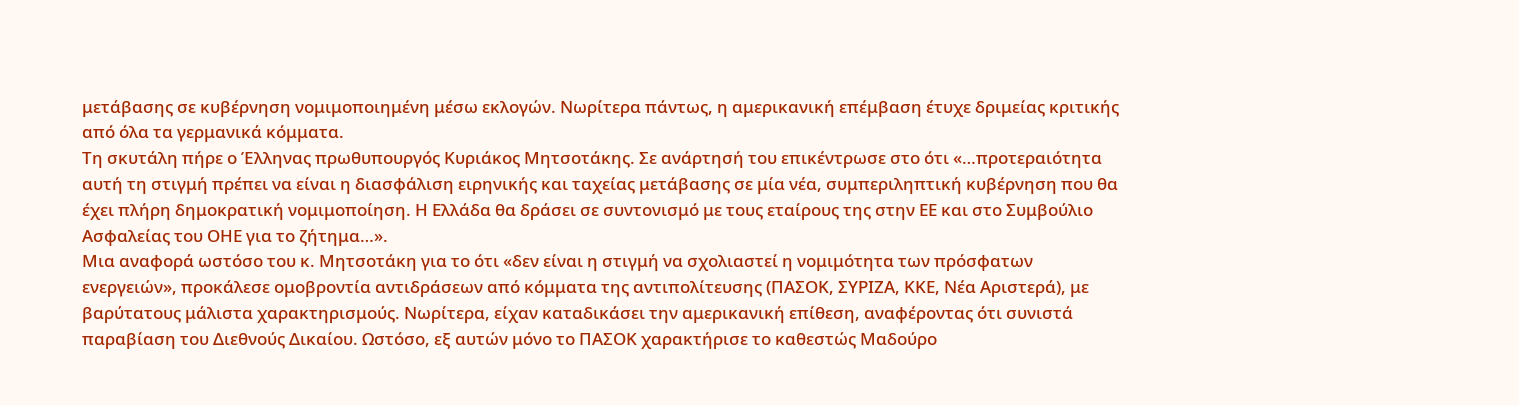μετάβασης σε κυβέρνηση νομιμοποιημένη μέσω εκλογών. Νωρίτερα πάντως, η αμερικανική επέμβαση έτυχε δριμείας κριτικής από όλα τα γερμανικά κόμματα.
Τη σκυτάλη πήρε ο Έλληνας πρωθυπουργός Κυριάκος Μητσοτάκης. Σε ανάρτησή του επικέντρωσε στο ότι «…προτεραιότητα αυτή τη στιγμή πρέπει να είναι η διασφάλιση ειρηνικής και ταχείας μετάβασης σε μία νέα, συμπεριληπτική κυβέρνηση που θα έχει πλήρη δημοκρατική νομιμοποίηση. Η Ελλάδα θα δράσει σε συντονισμό με τους εταίρους της στην ΕΕ και στο Συμβούλιο Ασφαλείας του ΟΗΕ για το ζήτημα…».
Μια αναφορά ωστόσο του κ. Μητσοτάκη για το ότι «δεν είναι η στιγμή να σχολιαστεί η νομιμότητα των πρόσφατων ενεργειών», προκάλεσε ομοβροντία αντιδράσεων από κόμματα της αντιπολίτευσης (ΠΑΣΟΚ, ΣΥΡΙΖΑ, ΚΚΕ, Νέα Αριστερά), με βαρύτατους μάλιστα χαρακτηρισμούς. Νωρίτερα, είχαν καταδικάσει την αμερικανική επίθεση, αναφέροντας ότι συνιστά παραβίαση του Διεθνούς Δικαίου. Ωστόσο, εξ αυτών μόνο το ΠΑΣΟΚ χαρακτήρισε το καθεστώς Μαδούρο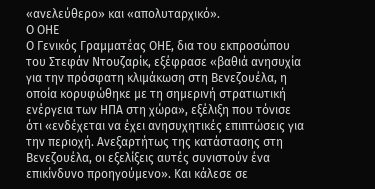«ανελεύθερο» και «απολυταρχικό».
Ο ΟΗΕ
Ο Γενικός Γραμματέας ΟΗΕ, δια του εκπροσώπου του Στεφάν Ντουζαρίκ, εξέφρασε «βαθιά ανησυχία για την πρόσφατη κλιμάκωση στη Βενεζουέλα, η οποία κορυφώθηκε με τη σημερινή στρατιωτική ενέργεια των ΗΠΑ στη χώρα», εξέλιξη που τόνισε ότι «ενδέχεται να έχει ανησυχητικές επιπτώσεις για την περιοχή. Ανεξαρτήτως της κατάστασης στη Βενεζουέλα, οι εξελίξεις αυτές συνιστούν ένα επικίνδυνο προηγούμενο». Και κάλεσε σε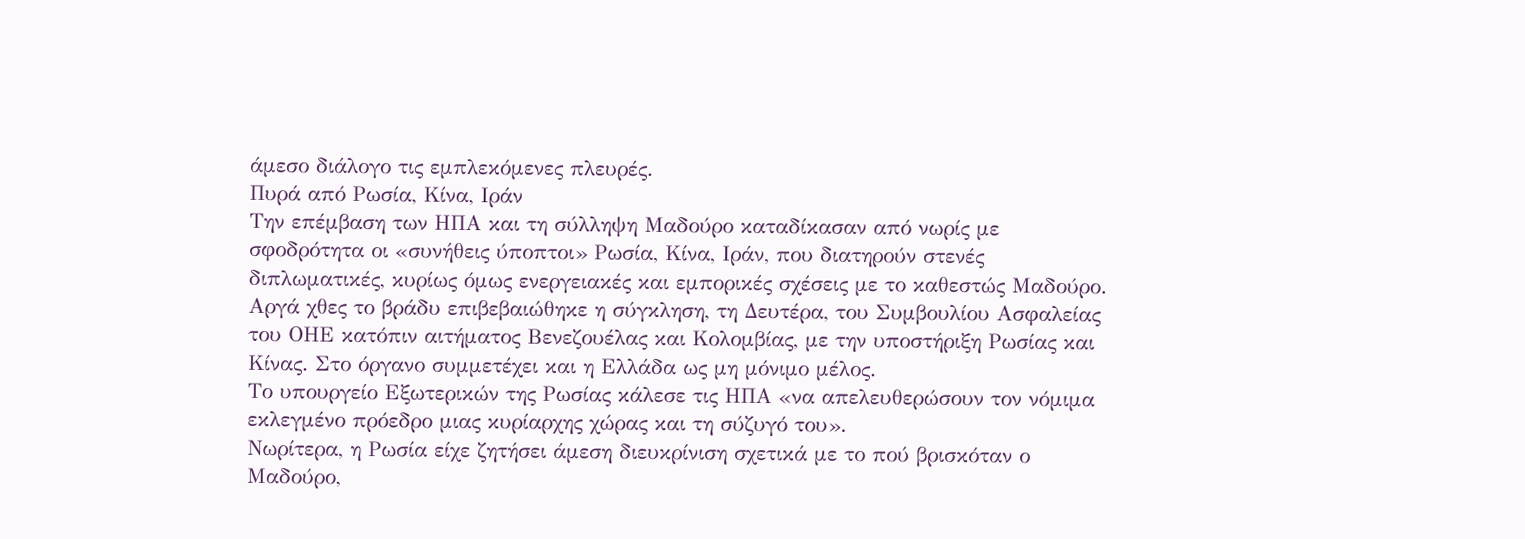άμεσο διάλογο τις εμπλεκόμενες πλευρές.
Πυρά από Ρωσία, Κίνα, Ιράν
Την επέμβαση των ΗΠΑ και τη σύλληψη Μαδούρο καταδίκασαν από νωρίς με σφοδρότητα οι «συνήθεις ύποπτοι» Ρωσία, Κίνα, Ιράν, που διατηρούν στενές διπλωματικές, κυρίως όμως ενεργειακές και εμπορικές σχέσεις με το καθεστώς Μαδούρο. Αργά χθες το βράδυ επιβεβαιώθηκε η σύγκληση, τη Δευτέρα, του Συμβουλίου Ασφαλείας του ΟΗΕ κατόπιν αιτήματος Βενεζουέλας και Κολομβίας, με την υποστήριξη Ρωσίας και Κίνας. Στο όργανο συμμετέχει και η Ελλάδα ως μη μόνιμο μέλος.
Το υπουργείο Εξωτερικών της Ρωσίας κάλεσε τις ΗΠΑ «να απελευθερώσουν τον νόμιμα εκλεγμένο πρόεδρο μιας κυρίαρχης χώρας και τη σύζυγό του».
Νωρίτερα, η Ρωσία είχε ζητήσει άμεση διευκρίνιση σχετικά με το πού βρισκόταν ο Μαδούρο,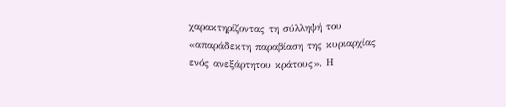χαρακτηρίζοντας τη σύλληψή του «απαράδεκτη παραβίαση της κυριαρχίας ενός ανεξάρτητου κράτους». Η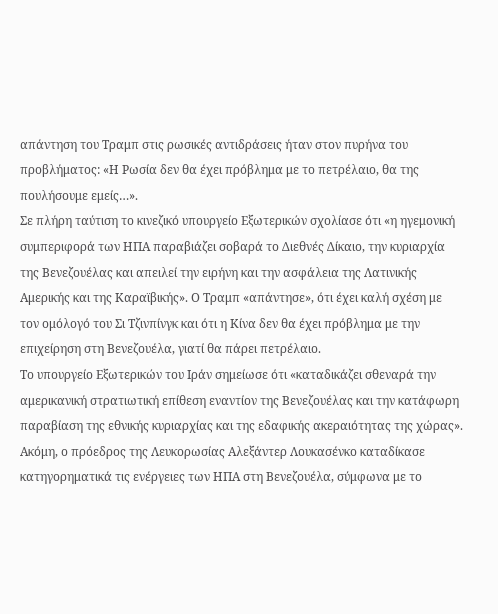απάντηση του Τραμπ στις ρωσικές αντιδράσεις ήταν στον πυρήνα του προβλήματος: «Η Ρωσία δεν θα έχει πρόβλημα με το πετρέλαιο, θα της πουλήσουμε εμείς…».
Σε πλήρη ταύτιση το κινεζικό υπουργείο Εξωτερικών σχολίασε ότι «η ηγεμονική συμπεριφορά των ΗΠΑ παραβιάζει σοβαρά το Διεθνές Δίκαιο, την κυριαρχία της Βενεζουέλας και απειλεί την ειρήνη και την ασφάλεια της Λατινικής Αμερικής και της Καραϊβικής». Ο Τραμπ «απάντησε», ότι έχει καλή σχέση με τον ομόλογό του Σι Τζινπίνγκ και ότι η Κίνα δεν θα έχει πρόβλημα με την επιχείρηση στη Βενεζουέλα, γιατί θα πάρει πετρέλαιο.
Το υπουργείο Εξωτερικών του Ιράν σημείωσε ότι «καταδικάζει σθεναρά την αμερικανική στρατιωτική επίθεση εναντίον της Βενεζουέλας και την κατάφωρη παραβίαση της εθνικής κυριαρχίας και της εδαφικής ακεραιότητας της χώρας». Ακόμη, ο πρόεδρος της Λευκορωσίας Αλεξάντερ Λουκασένκο καταδίκασε κατηγορηματικά τις ενέργειες των ΗΠΑ στη Βενεζουέλα, σύμφωνα με το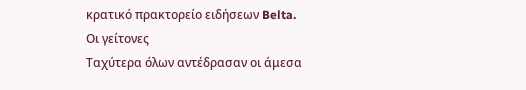κρατικό πρακτορείο ειδήσεων Belta.
Οι γείτονες
Ταχύτερα όλων αντέδρασαν οι άμεσα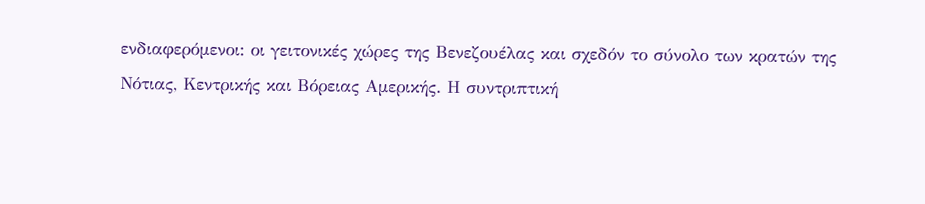ενδιαφερόμενοι: οι γειτονικές χώρες της Βενεζουέλας και σχεδόν το σύνολο των κρατών της Νότιας, Κεντρικής και Βόρειας Αμερικής. Η συντριπτική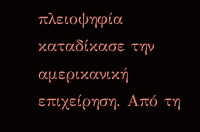πλειοψηφία καταδίκασε την αμερικανική επιχείρηση. Από τη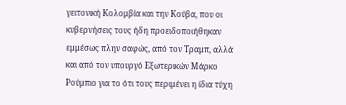γειτονική Κολομβία και την Κούβα, που οι κυβερνήσεις τους ήδη προειδοποιήθηκαν εμμέσως πλην σαφώς, από τον Τραμπ, αλλά και από τον υπουργό Εξωτερικών Μάρκο Ρούμπιο για το ότι τους περιμένει η ίδια τύχη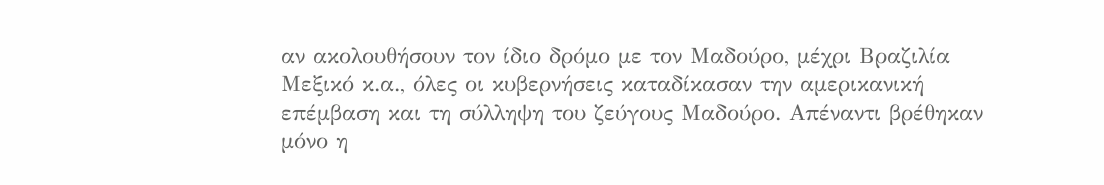αν ακολουθήσουν τον ίδιο δρόμο με τον Μαδούρο, μέχρι Βραζιλία Μεξικό κ.α., όλες οι κυβερνήσεις καταδίκασαν την αμερικανική επέμβαση και τη σύλληψη του ζεύγους Μαδούρο. Απέναντι βρέθηκαν μόνο η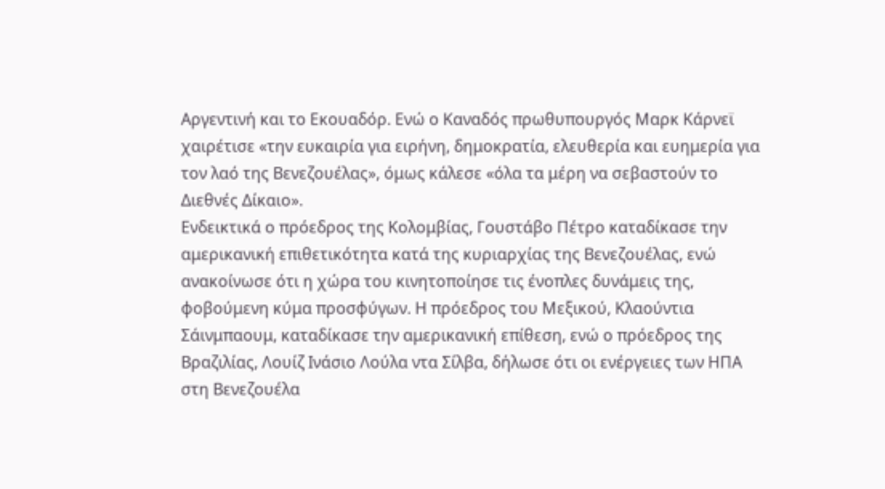Αργεντινή και το Εκουαδόρ. Ενώ ο Καναδός πρωθυπουργός Μαρκ Κάρνεϊ χαιρέτισε «την ευκαιρία για ειρήνη, δημοκρατία, ελευθερία και ευημερία για τον λαό της Βενεζουέλας», όμως κάλεσε «όλα τα μέρη να σεβαστούν το Διεθνές Δίκαιο».
Ενδεικτικά ο πρόεδρος της Κολομβίας, Γουστάβο Πέτρο καταδίκασε την αμερικανική επιθετικότητα κατά της κυριαρχίας της Βενεζουέλας, ενώ ανακοίνωσε ότι η χώρα του κινητοποίησε τις ένοπλες δυνάμεις της, φοβούμενη κύμα προσφύγων. Η πρόεδρος του Μεξικού, Κλαούντια Σάινμπαουμ, καταδίκασε την αμερικανική επίθεση, ενώ ο πρόεδρος της Βραζιλίας, Λουίζ Ινάσιο Λούλα ντα Σίλβα, δήλωσε ότι οι ενέργειες των ΗΠΑ στη Βενεζουέλα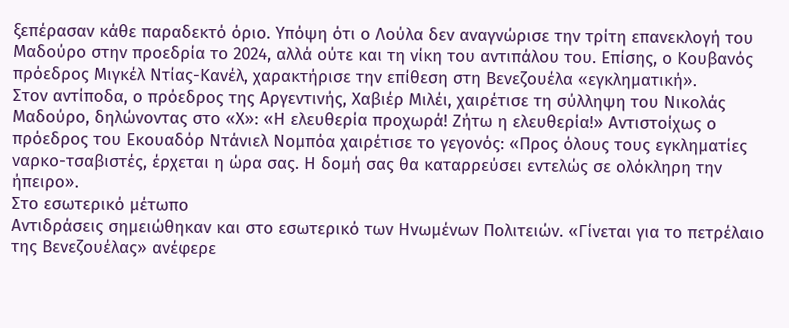ξεπέρασαν κάθε παραδεκτό όριο. Υπόψη ότι ο Λούλα δεν αναγνώρισε την τρίτη επανεκλογή του Μαδούρο στην προεδρία το 2024, αλλά ούτε και τη νίκη του αντιπάλου του. Επίσης, ο Κουβανός πρόεδρος Μιγκέλ Ντίας-Κανέλ, χαρακτήρισε την επίθεση στη Βενεζουέλα «εγκληματική».
Στον αντίποδα, ο πρόεδρος της Αργεντινής, Χαβιέρ Μιλέι, χαιρέτισε τη σύλληψη του Νικολάς Μαδούρο, δηλώνοντας στο «Χ»: «Η ελευθερία προχωρά! Ζήτω η ελευθερία!» Αντιστοίχως ο πρόεδρος του Εκουαδόρ Ντάνιελ Νομπόα χαιρέτισε το γεγονός: «Προς όλους τους εγκληματίες ναρκο-τσαβιστές, έρχεται η ώρα σας. Η δομή σας θα καταρρεύσει εντελώς σε ολόκληρη την ήπειρο».
Στο εσωτερικό μέτωπο
Αντιδράσεις σημειώθηκαν και στο εσωτερικό των Ηνωμένων Πολιτειών. «Γίνεται για το πετρέλαιο της Βενεζουέλας» ανέφερε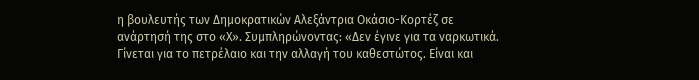η βουλευτής των Δημοκρατικών Αλεξάντρια Οκάσιο-Κορτέζ σε ανάρτησή της στο «Χ». Συμπληρώνοντας: «Δεν έγινε για τα ναρκωτικά. Γίνεται για το πετρέλαιο και την αλλαγή του καθεστώτος. Είναι και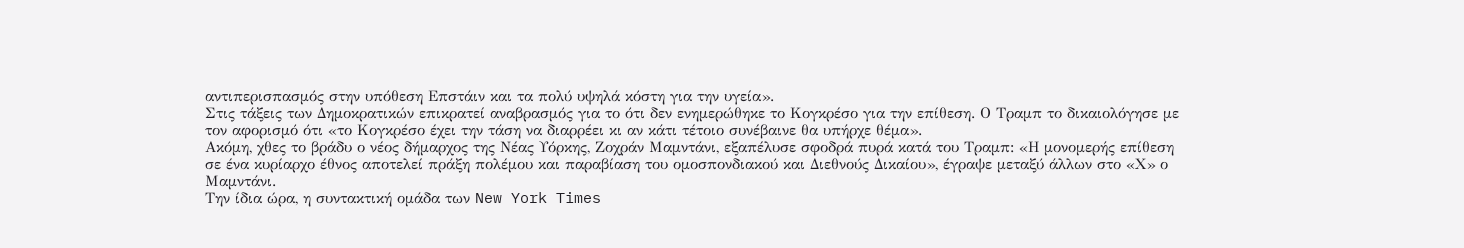αντιπερισπασμός στην υπόθεση Επστάιν και τα πολύ υψηλά κόστη για την υγεία».
Στις τάξεις των Δημοκρατικών επικρατεί αναβρασμός για το ότι δεν ενημερώθηκε το Κογκρέσο για την επίθεση. Ο Τραμπ το δικαιολόγησε με τον αφορισμό ότι «το Κογκρέσο έχει την τάση να διαρρέει κι αν κάτι τέτοιο συνέβαινε θα υπήρχε θέμα».
Ακόμη, χθες το βράδυ ο νέος δήμαρχος της Νέας Υόρκης, Ζοχράν Μαμντάνι, εξαπέλυσε σφοδρά πυρά κατά του Τραμπ: «Η μονομερής επίθεση σε ένα κυρίαρχο έθνος αποτελεί πράξη πολέμου και παραβίαση του ομοσπονδιακού και Διεθνούς Δικαίου», έγραψε μεταξύ άλλων στο «Χ» ο Μαμντάνι.
Την ίδια ώρα, η συντακτική ομάδα των New York Times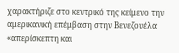χαρακτήριζε στο κεντρικό της κείμενο την αμερικανική επέμβαση στην Βενεζουέλα «απερίσκεπτη και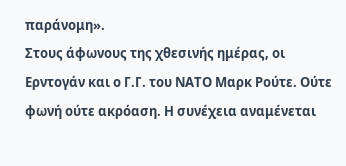παράνομη».
Στους άφωνους της χθεσινής ημέρας, οι Ερντογάν και ο Γ.Γ. του ΝΑΤΟ Μαρκ Ρούτε. Ούτε φωνή ούτε ακρόαση. Η συνέχεια αναμένεται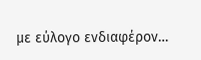με εύλογο ενδιαφέρον…